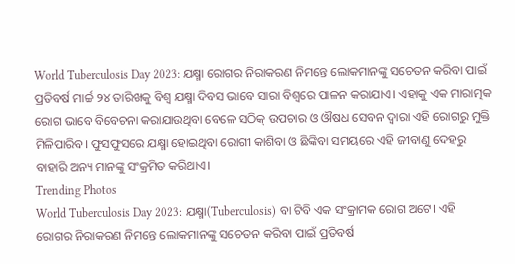World Tuberculosis Day 2023: ଯକ୍ଷ୍ମା ରୋଗର ନିରାକରଣ ନିମନ୍ତେ ଲୋକମାନଙ୍କୁ ସଚେତନ କରିବା ପାଇଁ ପ୍ରତିବର୍ଷ ମାର୍ଚ୍ଚ ୨୪ ତାରିଖକୁ ବିଶ୍ୱ ଯକ୍ଷ୍ମା ଦିବସ ଭାବେ ସାରା ବିଶ୍ୱରେ ପାଳନ କରାଯାଏ। ଏହାକୁ ଏକ ମାରାତ୍ମକ ରୋଗ ଭାବେ ବିବେଚନା କରାଯାଉଥିବା ବେଳେ ସଠିକ୍ ଉପଚାର ଓ ଔଷଧ ସେବନ ଦ୍ୱାରା ଏହି ରୋଗରୁ ମୁକ୍ତି ମିଳିପାରିବ। ଫୁସଫୁସରେ ଯକ୍ଷ୍ମା ହୋଇଥିବା ରୋଗୀ କାଶିବା ଓ ଛିଙ୍କିବା ସମୟରେ ଏହି ଜୀବାଣୁ ଦେହରୁ ବାହାରି ଅନ୍ୟ ମାନଙ୍କୁ ସଂକ୍ରମିତ କରିଥାଏ।
Trending Photos
World Tuberculosis Day 2023: ଯକ୍ଷ୍ମା(Tuberculosis) ବା ଟିବି ଏକ ସଂକ୍ରାମକ ରୋଗ ଅଟେ। ଏହି ରୋଗର ନିରାକରଣ ନିମନ୍ତେ ଲୋକମାନଙ୍କୁ ସଚେତନ କରିବା ପାଇଁ ପ୍ରତିବର୍ଷ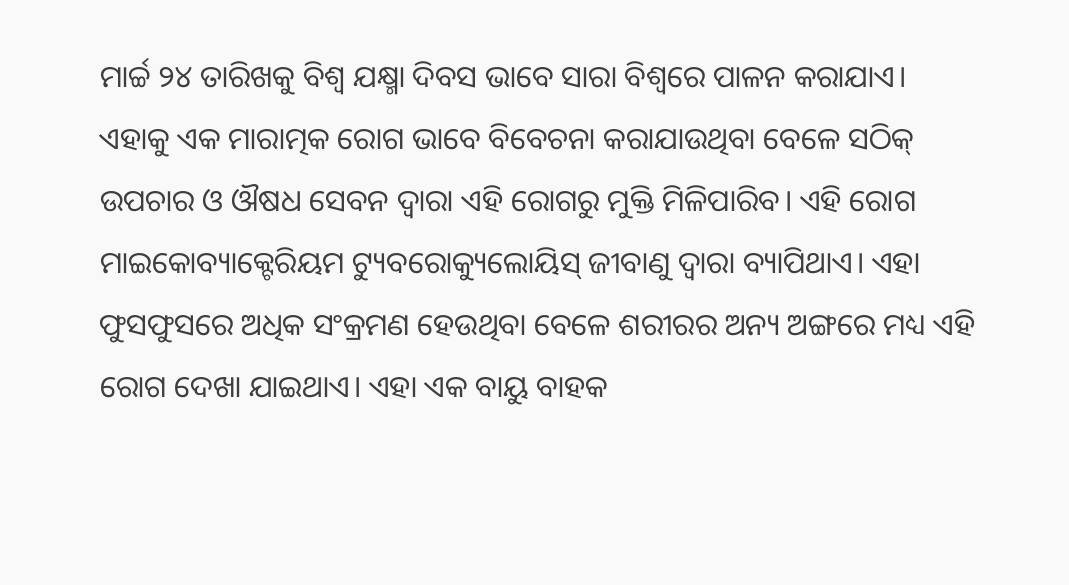ମାର୍ଚ୍ଚ ୨୪ ତାରିଖକୁ ବିଶ୍ୱ ଯକ୍ଷ୍ମା ଦିବସ ଭାବେ ସାରା ବିଶ୍ୱରେ ପାଳନ କରାଯାଏ। ଏହାକୁ ଏକ ମାରାତ୍ମକ ରୋଗ ଭାବେ ବିବେଚନା କରାଯାଉଥିବା ବେଳେ ସଠିକ୍ ଉପଚାର ଓ ଔଷଧ ସେବନ ଦ୍ୱାରା ଏହି ରୋଗରୁ ମୁକ୍ତି ମିଳିପାରିବ। ଏହି ରୋଗ ମାଇକୋବ୍ୟାକ୍ଟେରିୟମ ଟ୍ୟୁବରୋକ୍ୟୁଲୋୟିସ୍ ଜୀବାଣୁ ଦ୍ୱାରା ବ୍ୟାପିଥାଏ। ଏହା ଫୁସଫୁସରେ ଅଧିକ ସଂକ୍ରମଣ ହେଉଥିବା ବେଳେ ଶରୀରର ଅନ୍ୟ ଅଙ୍ଗରେ ମଧ୍ୟ ଏହି ରୋଗ ଦେଖା ଯାଇଥାଏ। ଏହା ଏକ ବାୟୁ ବାହକ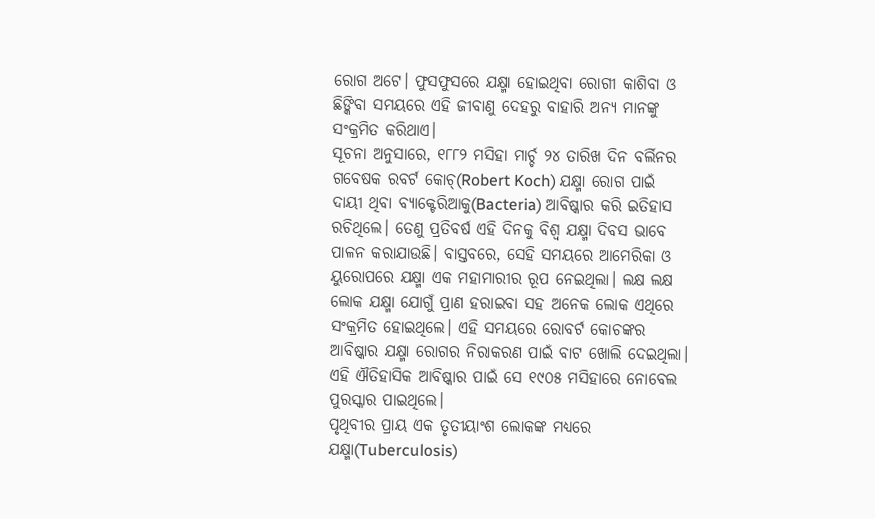ରୋଗ ଅଟେ। ଫୁସଫୁସରେ ଯକ୍ଷ୍ମା ହୋଇଥିବା ରୋଗୀ କାଶିବା ଓ ଛିଙ୍କିବା ସମୟରେ ଏହି ଜୀବାଣୁ ଦେହରୁ ବାହାରି ଅନ୍ୟ ମାନଙ୍କୁ ସଂକ୍ରମିତ କରିଥାଏ।
ସୂଚନା ଅନୁସାରେ, ୧୮୮୨ ମସିହା ମାର୍ଚ୍ଚ ୨୪ ତାରିଖ ଦିନ ବର୍ଲିନର ଗବେଷକ ରବର୍ଟ କୋଚ୍(Robert Koch) ଯକ୍ଷ୍ମା ରୋଗ ପାଇଁ ଦାୟୀ ଥିବା ବ୍ୟାକ୍ଟେରିଆକୁ(Bacteria) ଆବିଷ୍କାର କରି ଇତିହାସ ରଚିଥିଲେ। ତେଣୁ ପ୍ରତିବର୍ଷ ଏହି ଦିନକୁ ବିଶ୍ୱ ଯକ୍ଷ୍ମା ଦିବସ ଭାବେ ପାଳନ କରାଯାଉଛି। ବାସ୍ତବରେ, ସେହି ସମୟରେ ଆମେରିକା ଓ ୟୁରୋପରେ ଯକ୍ଷ୍ମା ଏକ ମହାମାରୀର ରୂପ ନେଇଥିଲା। ଲକ୍ଷ ଲକ୍ଷ ଲୋକ ଯକ୍ଷ୍ମା ଯୋଗୁଁ ପ୍ରାଣ ହରାଇବା ସହ ଅନେକ ଲୋକ ଏଥିରେ ସଂକ୍ରମିତ ହୋଇଥିଲେ। ଏହି ସମୟରେ ରୋବର୍ଟ କୋଚଙ୍କର ଆବିଷ୍କାର ଯକ୍ଷ୍ମା ରୋଗର ନିରାକରଣ ପାଇଁ ବାଟ ଖୋଲି ଦେଇଥିଲା। ଏହି ଐତିହାସିକ ଆବିଷ୍କାର ପାଇଁ ସେ ୧୯୦୫ ମସିହାରେ ନୋବେଲ ପୁରସ୍କାର ପାଇଥିଲେ।
ପୃଥିବୀର ପ୍ରାୟ ଏକ ତୃତୀୟାଂଶ ଲୋକଙ୍କ ମଧ୍ୟରେ ଯକ୍ଷ୍ମା(Tuberculosis)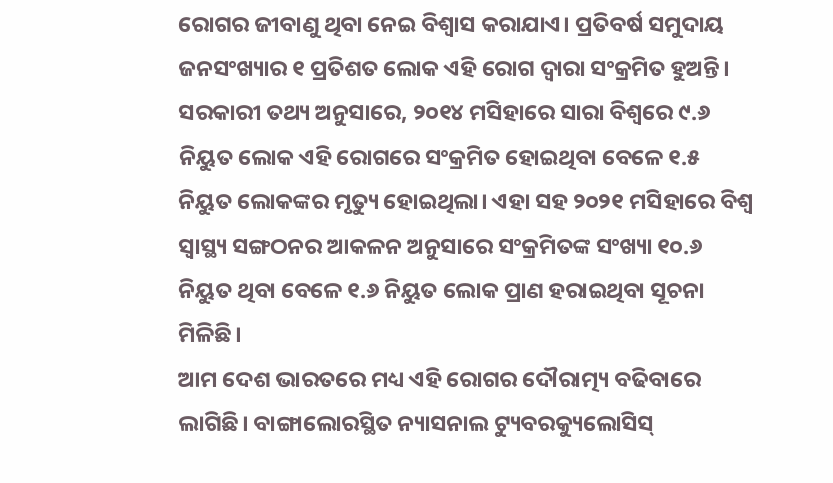ରୋଗର ଜୀବାଣୁ ଥିବା ନେଇ ବିଶ୍ୱାସ କରାଯାଏ। ପ୍ରତିବର୍ଷ ସମୁଦାୟ ଜନସଂଖ୍ୟାର ୧ ପ୍ରତିଶତ ଲୋକ ଏହି ରୋଗ ଦ୍ୱାରା ସଂକ୍ରମିତ ହୁଅନ୍ତି। ସରକାରୀ ତଥ୍ୟ ଅନୁସାରେ, ୨୦୧୪ ମସିହାରେ ସାରା ବିଶ୍ୱରେ ୯.୬ ନିୟୁତ ଲୋକ ଏହି ରୋଗରେ ସଂକ୍ରମିତ ହୋଇଥିବା ବେଳେ ୧.୫ ନିୟୁତ ଲୋକଙ୍କର ମୃତ୍ୟୁ ହୋଇଥିଲା। ଏହା ସହ ୨୦୨୧ ମସିହାରେ ବିଶ୍ୱ ସ୍ୱାସ୍ଥ୍ୟ ସଙ୍ଗଠନର ଆକଳନ ଅନୁସାରେ ସଂକ୍ରମିତଙ୍କ ସଂଖ୍ୟା ୧୦.୬ ନିୟୁତ ଥିବା ବେଳେ ୧.୬ ନିୟୁତ ଲୋକ ପ୍ରାଣ ହରାଇଥିବା ସୂଚନା ମିଳିଛି।
ଆମ ଦେଶ ଭାରତରେ ମଧ୍ୟ ଏହି ରୋଗର ଦୌରାତ୍ମ୍ୟ ବଢିବାରେ ଲାଗିଛି। ବାଙ୍ଗାଲୋରସ୍ଥିତ ନ୍ୟାସନାଲ ଟ୍ୟୁବରକ୍ୟୁଲୋସିସ୍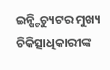ଇନ୍ଷ୍ଟିଚ୍ୟୁଟର ମୁଖ୍ୟ ଚିକିତ୍ସାଧିକାରୀଙ୍କ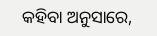କହିବା ଅନୁସାରେ,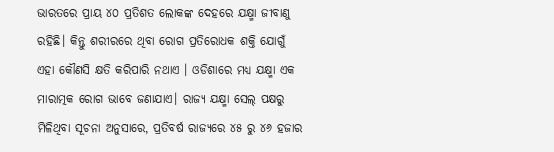ଭାରତରେ ପ୍ରାୟ ୪୦ ପ୍ରତିଶତ ଲୋକଙ୍କ ଦେହରେ ଯକ୍ଷ୍ମା ଜୀବାଣୁ ରହିଛି। କିନ୍ତୁ ଶରୀରରେ ଥିବା ରୋଗ ପ୍ରତିରୋଧକ ଶକ୍ତି ଯୋଗୁଁ ଏହା କୌଣସି କ୍ଷତି କରିପାରି ନଥାଏ । ଓଡିଶାରେ ମଧ୍ୟ ଯକ୍ଷ୍ମା ଏକ ମାରାତ୍ମକ ରୋଗ ଭାବେ ଜଣାଯାଏ। ରାଜ୍ୟ ଯକ୍ଷ୍ମା ସେଲ୍ ପକ୍ଷରୁ ମିଳିଥିବା ସୂଚନା ଅନୁସାରେ, ପ୍ରତିବର୍ଷ ରାଜ୍ୟରେ ୪୫ ରୁ ୪୬ ହଜାର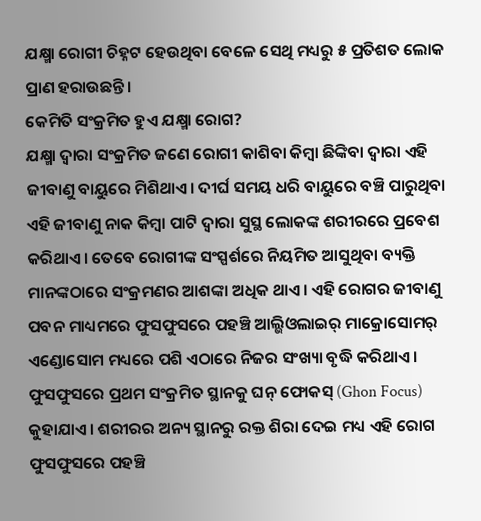ଯକ୍ଷ୍ମା ରୋଗୀ ଚିହ୍ନଟ ହେଉଥିବା ବେଳେ ସେଥି ମଧ୍ୟରୁ ୫ ପ୍ରତିଶତ ଲୋକ ପ୍ରାଣ ହରାଉଛନ୍ତି।
କେମିତି ସଂକ୍ରମିତ ହୁଏ ଯକ୍ଷ୍ମା ରୋଗ?
ଯକ୍ଷ୍ମା ଦ୍ୱାରା ସଂକ୍ରମିତ ଜଣେ ରୋଗୀ କାଶିବା କିମ୍ବା ଛିଙ୍କିବା ଦ୍ୱାରା ଏହି ଜୀବାଣୁ ବାୟୁରେ ମିଶିଥାଏ। ଦୀର୍ଘ ସମୟ ଧରି ବାୟୁରେ ବଞ୍ଚି ପାରୁଥିବା ଏହି ଜୀବାଣୁ ନାକ କିମ୍ବା ପାଟି ଦ୍ୱାରା ସୁସ୍ଥ ଲୋକଙ୍କ ଶରୀରରେ ପ୍ରବେଶ କରିଥାଏ। ତେବେ ରୋଗୀଙ୍କ ସଂସ୍ପର୍ଶରେ ନିୟମିତ ଆସୁଥିବା ବ୍ୟକ୍ତି ମାନଙ୍କଠାରେ ସଂକ୍ରମଣର ଆଶଙ୍କା ଅଧିକ ଥାଏ। ଏହି ରୋଗର ଜୀବାଣୁ ପବନ ମାଧ୍ୟମରେ ଫୁସଫୁସରେ ପହଞ୍ଚି ଆଲ୍ଭିଓଲାଇର୍ ମାକ୍ରୋସୋମର୍ ଏଣ୍ଡୋସୋମ ମଧ୍ୟରେ ପଶି ଏଠାରେ ନିଜର ସଂଖ୍ୟା ବୃଦ୍ଧି କରିଥାଏ। ଫୁସଫୁସରେ ପ୍ରଥମ ସଂକ୍ରମିତ ସ୍ଥାନକୁ ଘନ୍ ଫୋକସ୍ (Ghon Focus) କୁହାଯାଏ। ଶରୀରର ଅନ୍ୟ ସ୍ଥାନରୁ ରକ୍ତ ଶିରା ଦେଇ ମଧ୍ୟ ଏହି ରୋଗ ଫୁସଫୁସରେ ପହଞ୍ଚି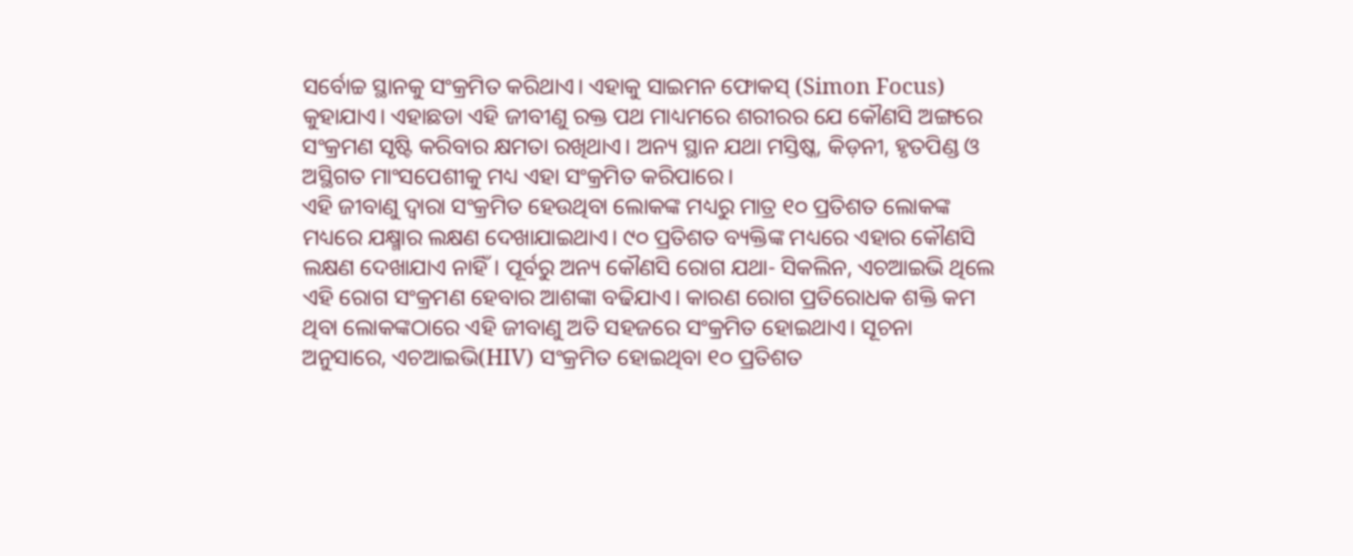ସର୍ବୋଚ୍ଚ ସ୍ଥାନକୁ ସଂକ୍ରମିତ କରିଥାଏ। ଏହାକୁ ସାଇମନ ଫୋକସ୍ (Simon Focus) କୁହାଯାଏ। ଏହାଛଡା ଏହି ଜୀବୀଣୁ ରକ୍ତ ପଥ ମାଧ୍ୟମରେ ଶରୀରର ଯେ କୌଣସି ଅଙ୍ଗରେ ସଂକ୍ରମଣ ସୃଷ୍ଟି କରିବାର କ୍ଷମତା ରଖିଥାଏ। ଅନ୍ୟ ସ୍ଥାନ ଯଥା ମସ୍ତିଷ୍କ, କିଡ଼ନୀ, ହୃତପିଣ୍ଡ ଓ ଅସ୍ଥିଗତ ମାଂସପେଶୀକୁ ମଧ୍ୟ ଏହା ସଂକ୍ରମିତ କରିପାରେ।
ଏହି ଜୀବାଣୁ ଦ୍ୱାରା ସଂକ୍ରମିତ ହେଉଥିବା ଲୋକଙ୍କ ମଧ୍ୟରୁ ମାତ୍ର ୧୦ ପ୍ରତିଶତ ଲୋକଙ୍କ ମଧ୍ୟରେ ଯକ୍ଷ୍ମାର ଲକ୍ଷଣ ଦେଖାଯାଇଥାଏ। ୯୦ ପ୍ରତିଶତ ବ୍ୟକ୍ତିଙ୍କ ମଧ୍ୟରେ ଏହାର କୌଣସି ଲକ୍ଷଣ ଦେଖାଯାଏ ନାହିଁ। ପୂର୍ବରୁ ଅନ୍ୟ କୌଣସି ରୋଗ ଯଥା- ସିକଲିନ, ଏଚଆଇଭି ଥିଲେ ଏହି ରୋଗ ସଂକ୍ରମଣ ହେବାର ଆଶଙ୍କା ବଢିଯାଏ। କାରଣ ରୋଗ ପ୍ରତିରୋଧକ ଶକ୍ତି କମ ଥିବା ଲୋକଙ୍କଠାରେ ଏହି ଜୀବାଣୁ ଅତି ସହଜରେ ସଂକ୍ରମିତ ହୋଇଥାଏ। ସୂଚନା ଅନୁସାରେ, ଏଚଆଇଭି(HIV) ସଂକ୍ରମିତ ହୋଇଥିବା ୧୦ ପ୍ରତିଶତ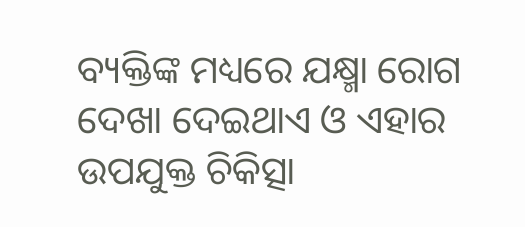ବ୍ୟକ୍ତିଙ୍କ ମଧ୍ୟରେ ଯକ୍ଷ୍ମା ରୋଗ ଦେଖା ଦେଇଥାଏ ଓ ଏହାର ଉପଯୁକ୍ତ ଚିକିତ୍ସା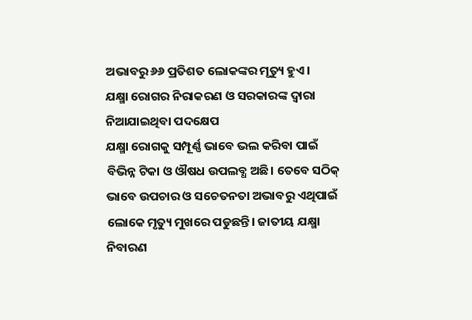ଅଭାବରୁ ୬୬ ପ୍ରତିଶତ ଲୋକଙ୍କର ମୃତ୍ୟୁ ହୁଏ।
ଯକ୍ଷ୍ମା ରୋଗର ନିରାକରଣ ଓ ସରକାରଙ୍କ ଦ୍ୱାରା ନିଆଯାଇଥିବା ପଦକ୍ଷେପ
ଯକ୍ଷ୍ମା ରୋଗକୁ ସମ୍ପୂର୍ଣ୍ଣ ଭାବେ ଭଲ କରିବା ପାଇଁ ବିଭିନ୍ନ ଟିକା ଓ ଔଷଧ ଉପଲବ୍ଧ ଅଛି। ତେବେ ସଠିକ୍ ଭାବେ ଉପଚାର ଓ ସଚେତନତା ଅଭାବରୁ ଏଥିପାଇଁ ଲୋକେ ମୃତ୍ୟୁ ମୁଖରେ ପଡୁଛନ୍ତି। ଜାତୀୟ ଯକ୍ଷ୍ମା ନିବାରଣ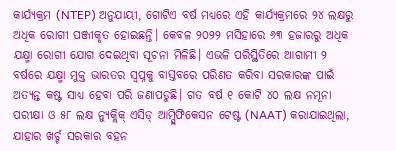କାର୍ଯ୍ୟକ୍ରମ (NTEP) ଅନୁଯାୟୀ, ଗୋଟିଏ ବର୍ଷ ମଧ୍ୟରେ ଏହି କାର୍ଯ୍ୟକ୍ରମରେ ୨୪ ଲକ୍ଷରୁ ଅଧିକ ରୋଗୀ ପଞ୍ଜୀକୃତ ହୋଇଛନ୍ତି। କେବଳ ୨୦୨୨ ମସିହାରେ ୬୩ ହଜାରରୁ ଅଧିକ ଯକ୍ଷ୍ମା ରୋଗୀ ଯୋଗ ଦେଇଥିବା ସୂଚନା ମିଳିଛି। ଏଭଳି ପରିସ୍ଥିତିରେ ଆଗାମୀ ୨ ବର୍ଷରେ ଯକ୍ଷ୍ମା ମୁକ୍ତ ଭାରତର ସ୍ୱପ୍ନକୁ ବାସ୍ତବରେ ପରିଣତ କରିବା ସରକାରଙ୍କ ପାଇଁ ଅତ୍ୟନ୍ତ କଷ୍ଟ ସାଧ୍ୟ ହେବା ପରି ଜଣାପଡୁଛି। ଗତ ବର୍ଷ ୧ କୋଟି ୪୦ ଲକ୍ଷ ନମୂନା ପରୀକ୍ଷା ଓ ୫୮ ଲକ୍ଷ ନ୍ୟୁକ୍ଲିକ୍ ଏସିଡ୍ ଆମ୍ପ୍ଲିଫିକେସନ ଟେଷ୍ଟ (NAAT) କରାଯାଇଥିଲା, ଯାହାର ଖର୍ଚ୍ଚ ସରକାର ବହନ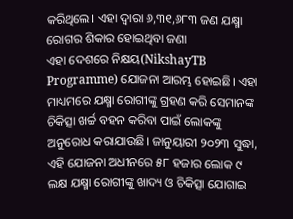କରିଥିଲେ। ଏହା ଦ୍ୱାରା ୬,୩୧,୬୮୩ ଜଣ ଯକ୍ଷ୍ମା ରୋଗର ଶିକାର ହୋଇଥିବା ଜଣା
ଏହା ଦେଶରେ ନିକ୍ଷୟ(NikshayTB Programme) ଯୋଜନା ଆରମ୍ଭ ହୋଇଛି। ଏହା ମାଧ୍ୟମରେ ଯକ୍ଷ୍ମା ରୋଗୀଙ୍କୁ ଗ୍ରହଣ କରି ସେମାନଙ୍କ ଚିକିତ୍ସା ଖର୍ଚ୍ଚ ବହନ କରିବା ପାଇଁ ଲୋକଙ୍କୁ ଅନୁରୋଧ କରାଯାଉଛି। ଜାନୁୟାରୀ ୨୦୨୩ ସୁଦ୍ଧା, ଏହି ଯୋଜନା ଅଧୀନରେ ୫୮ ହଜାର ଲୋକ ୯ ଲକ୍ଷ ଯକ୍ଷ୍ମା ରୋଗୀଙ୍କୁ ଖାଦ୍ୟ ଓ ଚିକିତ୍ସା ଯୋଗାଇ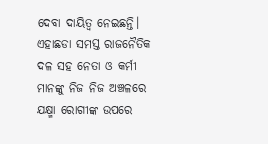ଦେବା ଦାୟିତ୍ୱ ନେଇଛନ୍ତି। ଏହାଛଡା ସମସ୍ତ ରାଜନୈତିକ ଦଳ ସହ ନେତା ଓ କର୍ମୀ ମାନଙ୍କୁ ନିଜ ନିଜ ଅଞ୍ଚଳରେ ଯକ୍ଷ୍ମା ରୋଗୀଙ୍କ ଉପରେ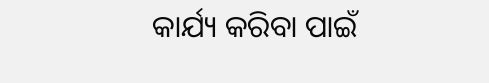କାର୍ଯ୍ୟ କରିବା ପାଇଁ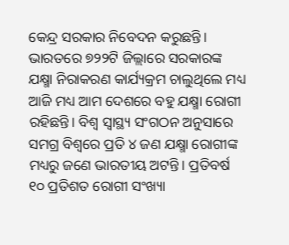କେନ୍ଦ୍ର ସରକାର ନିବେଦନ କରୁଛନ୍ତି।
ଭାରତରେ ୭୨୨ଟି ଜିଲ୍ଲାରେ ସରକାରଙ୍କ ଯକ୍ଷ୍ମା ନିରାକରଣ କାର୍ଯ୍ୟକ୍ରମ ଚାଲୁଥିଲେ ମଧ୍ୟ ଆଜି ମଧ୍ୟ ଆମ ଦେଶରେ ବହୁ ଯକ୍ଷ୍ମା ରୋଗୀ ରହିଛନ୍ତି। ବିଶ୍ୱ ସ୍ୱାସ୍ଥ୍ୟ ସଂଗଠନ ଅନୁସାରେ ସମଗ୍ର ବିଶ୍ୱରେ ପ୍ରତି ୪ ଜଣ ଯକ୍ଷ୍ମା ରୋଗୀଙ୍କ ମଧ୍ୟରୁ ଜଣେ ଭାରତୀୟ ଅଟନ୍ତି। ପ୍ରତିବର୍ଷ ୧୦ ପ୍ରତିଶତ ରୋଗୀ ସଂଖ୍ୟା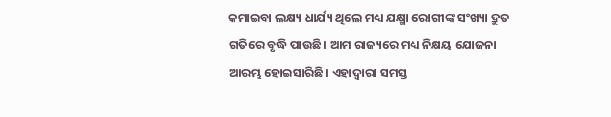କମାଇବା ଲକ୍ଷ୍ୟ ଧାର୍ଯ୍ୟ ଥିଲେ ମଧ୍ୟ ଯକ୍ଷ୍ମା ରୋଗୀଙ୍କ ସଂଖ୍ୟା ଦ୍ରୁତ ଗତିରେ ବୃଦ୍ଧି ପାଉଛି। ଆମ ରାଜ୍ୟରେ ମଧ୍ୟ ନିକ୍ଷୟ ଯୋଜନା ଆରମ୍ଭ ହୋଇସାରିଛି। ଏହାଦ୍ୱାରା ସମସ୍ତ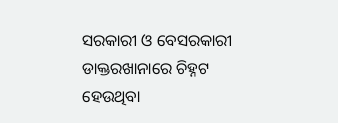ସରକାରୀ ଓ ବେସରକାରୀ ଡାକ୍ତରଖାନାରେ ଚିହ୍ନଟ ହେଉଥିବା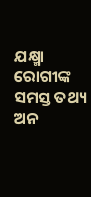ଯକ୍ଷ୍ମା ରୋଗୀଙ୍କ ସମସ୍ତ ତଥ୍ୟ ଅନ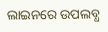ଲାଇନରେ ଉପଲବ୍ଧ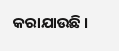କରାଯାଉଛି ।